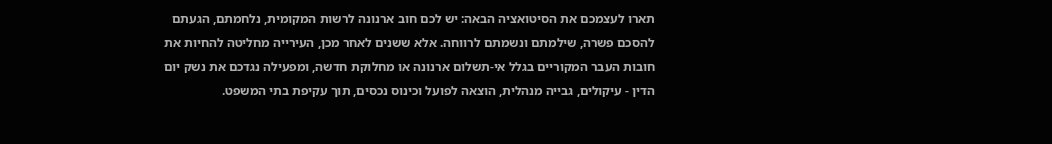תארו לעצמכם את הסיטואציה הבאה: יש לכם חוב ארנונה לרשות המקומית, נלחמתם, הגעתם להסכם פשרה, שילמתם ונשמתם לרווחה. אלא ששנים לאחר מכן, העירייה מחליטה להחיות את חובות העבר המקוריים בגלל אי-תשלום ארנונה או מחלוקת חדשה, ומפעילה נגדכם את נשק יום הדין - עיקולים, גבייה מנהלית, הוצאה לפועל וכינוס נכסים, תוך עקיפת בתי המשפט.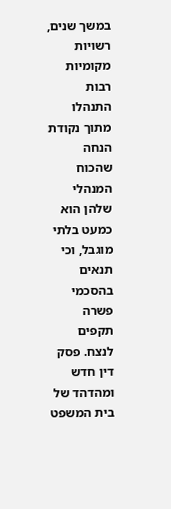במשך שנים, רשויות מקומיות רבות התנהלו מתוך נקודת הנחה שהכוח המנהלי שלהן הוא כמעט בלתי מוגבל, וכי תנאים בהסכמי פשרה תקפים לנצח. פסק דין חדש ומהדהד של בית המשפט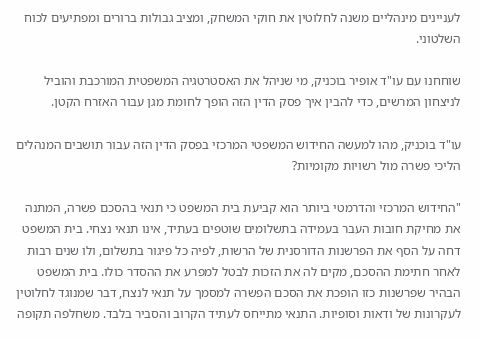לעניינים מינהליים משנה לחלוטין את חוקי המשחק, ומציב גבולות ברורים ומפתיעים לכוח השלטוני.

שוחחנו עם עו"ד אופיר בוכניק, מי שניהל את האסטרטגיה המשפטית המורכבת והוביל לניצחון המרשים, כדי להבין איך פסק הדין הזה הופך לחומת מגן עבור האזרח הקטן.

עו"ד בוכניק, מהו למעשה החידוש המשפטי המרכזי בפסק הדין הזה עבור תושבים המנהלים הליכי פשרה מול רשויות מקומיות?

"החידוש המרכזי והדרמטי ביותר הוא קביעת בית המשפט כי תנאי בהסכם פשרה, המתנה את מחיקת חובות העבר בעמידה בתשלומים שוטפים בעתיד, אינו תנאי נצחי. בית המשפט דחה על הסף את הפרשנות הדורסנית של הרשות, לפיה כל פיגור בתשלום, ולו שנים רבות לאחר חתימת ההסכם, מקים לה את הזכות לבטל למפרע את ההסדר כולו. בית המשפט הבהיר שפרשנות כזו הופכת את הסכם הפשרה למסמך על תנאי לנצח, דבר שמנוגד לחלוטין לעקרונות של ודאות וסופיות. התנאי מתייחס לעתיד הקרוב והסביר בלבד. משחלפה תקופה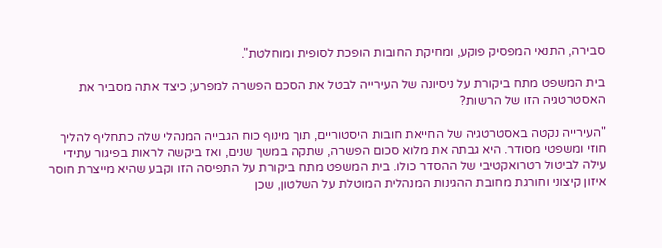סבירה, התנאי המפסיק פוקע, ומחיקת החובות הופכת לסופית ומוחלטת".

בית המשפט מתח ביקורת על ניסיונה של העירייה לבטל את הסכם הפשרה למפרע; כיצד אתה מסביר את האסטרטגיה הזו של הרשות?

"העירייה נקטה באסטרטגיה של החייאת חובות היסטוריים, תוך מינוף כוח הגבייה המנהלי שלה כתחליף להליך חוזי ומשפטי מסודר. היא גבתה את מלוא סכום הפשרה, שתקה במשך שנים, ואז ביקשה לראות בפיגור עתידי עילה לביטול רטרואקטיבי של ההסדר כולו. בית המשפט מתח ביקורת על התפיסה הזו וקבע שהיא מייצרת חוסר איזון קיצוני וחורגת מחובת ההגינות המנהלית המוטלת על השלטון, שכן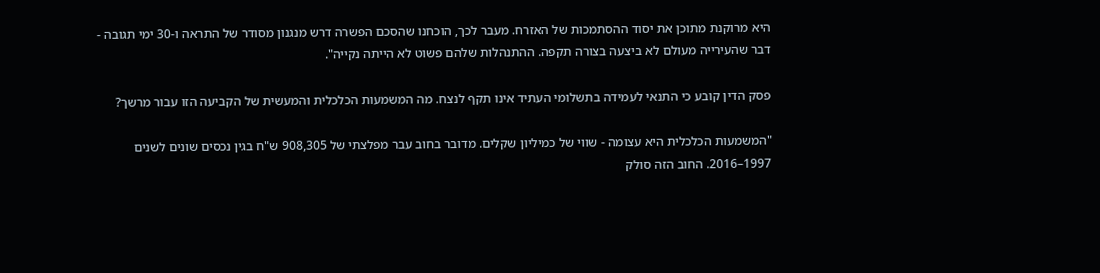היא מרוקנת מתוכן את יסוד ההסתמכות של האזרח. מעבר לכך, הוכחנו שהסכם הפשרה דרש מנגנון מסודר של התראה ו-30 ימי תגובה - דבר שהעירייה מעולם לא ביצעה בצורה תקפה. ההתנהלות שלהם פשוט לא הייתה נקייה".

פסק הדין קובע כי התנאי לעמידה בתשלומי העתיד אינו תקף לנצח. מה המשמעות הכלכלית והמעשית של הקביעה הזו עבור מרשך?

"המשמעות הכלכלית היא עצומה - שווי של כמיליון שקלים. מדובר בחוב עבר מפלצתי של 908,305 ש"ח בגין נכסים שונים לשנים 1997–2016. החוב הזה סולק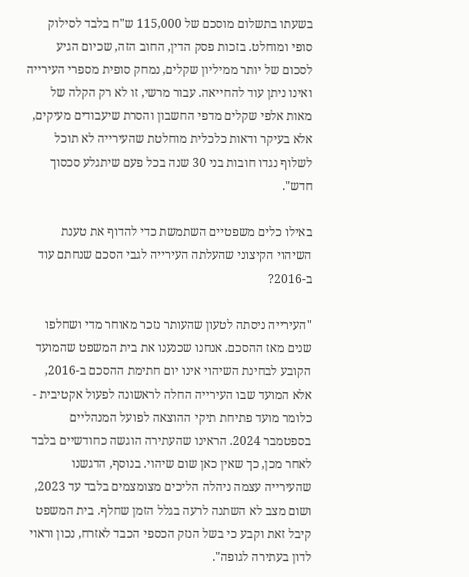בשעתו בתשלום מוסכם של 115,000 ש"ח בלבד לסילוק סופי ומוחלט. בזכות פסק הדין, החוב הזה, שכיום הגיע לסכום של יותר ממיליון שקלים, נמחק סופית מספרי העירייה ואינו ניתן עוד להחייאה. עבור מרשי, זו לא רק הקלה של מאות אלפי שקלים מדפי החשבון והסרת שיעבודים מעיקים, אלא בעיקר ודאות כלכלית מוחלטת שהעירייה לא תוכל לשלוף נגדו חובות בני 30 שנה בכל פעם שיתגלע סכסוך חדש".

באילו כלים משפטיים השתמשת כדי להדוף את טענת השיהוי הקיצוני שהעלתה העירייה לגבי הסכם שנחתם עוד ב-2016?

"העירייה ניסתה לטעון שהעותר נזכר מאוחר מדי ושחלפו שנים מאז ההסכם. אנחנו שכנענו את בית המשפט שהמועד הקובע לבחינת השיהוי אינו יום חתימת ההסכם ב-2016, אלא המועד שבו העירייה החלה לראשונה לפעול אקטיבית - כלומר מועד פתיחת תיקי ההוצאה לפועל המנהליים בספטמבר 2024. הראינו שהעתירה הוגשה כחודשיים בלבד לאחר מכן, כך שאין כאן שום שיהוי. בנוסף, הדגשנו שהעירייה עצמה ניהלה הליכים מצומצמים בלבד עד 2023, ושום מצב לא השתנה לרעה בגלל הזמן שחלף. בית המשפט קיבל זאת וקבע כי בשל הנזק הכספי הכבד לאזרח, נכון וראוי לדון בעתירה לגופה".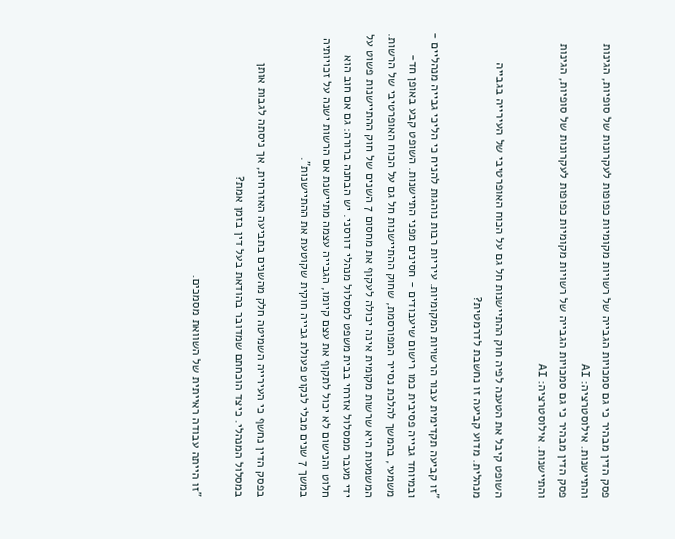פסק הדין מבהיר כי גם סמכויות הגבייה של רשויות מקומיות כפופות לעקרונות של סופיות, הגינות והתיישנות. אילוסטרציה: AI
פסק הדין מבהיר כי גם סמכויות הגבייה של רשויות מקומיות כפופות לעקרונות של סופיות, הגינות והתיישנות. אילוסטרציה: AI

השופט קיבל את הטענה לפיה חוק ההתיישנות חל גם על הכוח האופרטיבי של העירייה בגבייה מנהלית. מדוע קביעה זו נחשבת לדרמטית?

"זו קביעה תקדימית עבור הרשויות המקומיות. עיריות רבות נוהגות להניח כי הליכי גבייה מנהליים - ובמיוחד גבייה פסיבית כמו רישום שיעבודים - חסינים מפני התיישנות. השופט קבע באופן חד-משמעי, בהמשך להלכת נסייר המפורסמת, שחוק ההתיישנות חל גם על הכוח האופרטיבי של הרשות. המשמעות היא שרשות מקומית אינה יכולה לעקוף את מחסום 7 השנים של חוק ההתיישנות פשוט על ידי מעבר ממסלול אזרחי בבית משפט למסלול מנהלי דורסני. יש הבחנה ברורה: גם אם חוב הוא חלוט והנישום לא יכול לתקוף את עצם קיומו, הגבייה עצמה מתיישנת אם הרשות ישנה על זכויותיה במשך 7 שנים מבלי לנקוט פעולת גבייה חוקית שקוטעת את ההתיישנות".

בפסק הדין נחשף כי העירייה השמיטה חלק מהשנים בתביעה האזרחית, אך ניסתה לגבות אותן במסלול המנהלי. כיצד הוכחתם שמדובר בהודאת בעל דין בזמן אמת?

"זו הייתה עבודה ראייתית של השוואת מסמכים.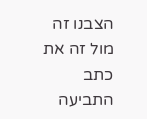הצבנו זה מול זה את כתב התביעה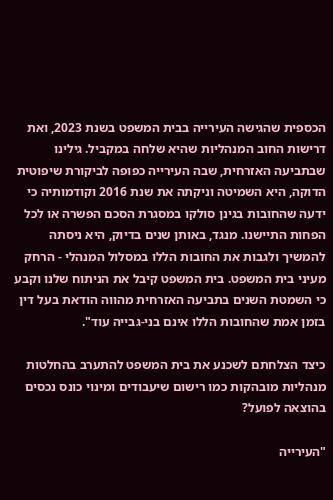הכספית שהגישה העירייה בבית המשפט בשנת 2023, ואת דרישות החוב המנהליות שהיא שלחה במקביל. גילינו שבתביעה האזרחית, שבה העירייה כפופה לביקורת שיפוטית הדוקה, היא השמיטה וניקתה את שנת 2016 וקודמותיה כי ידעה שהחובות בגינן סולקו במסגרת הסכם הפשרה או לכל הפחות התיישנו. מנגד, באותן שנים בדיוק, היא ניסתה להמשיך ולגבות את החובות הללו במסלול המנהלי - הרחק מעיני בית המשפט. בית המשפט קיבל את הניתוח שלנו וקבע כי השמטת השנים בתביעה האזרחית מהווה הודאת בעל דין בזמן אמת שהחובות הללו אינם בני-גבייה עוד".

כיצד הצלחתם לשכנע את בית המשפט להתערב בהחלטות מנהליות מובהקות כמו רישום שיעבודים ומינוי כונס נכסים בהוצאה לפועל?

"העירייה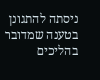ניסתה להתגונן בטענה שמדובר בהליכים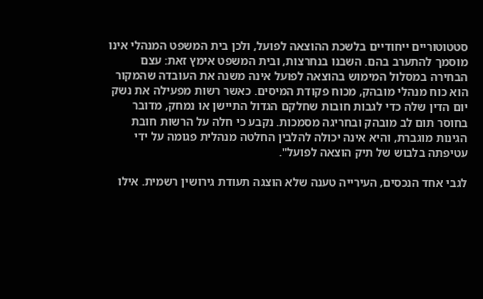סטטוטוריים ייחודיים בלשכת ההוצאה לפועל, ולכן בית המשפט המנהלי אינו מוסמך להתערב בהם. השבנו בנחרצות, ובית המשפט אימץ זאת: עצם הבחירה במסלול המימוש בהוצאה לפועל אינה משנה את העובדה שהמקור הוא כוח מנהלי מובהק, מכוח פקודת המיסים. כאשר רשות מפעילה את נשק יום הדין שלה כדי לגבות חובות שחלקם הגדול התיישן או נמחק, מדובר בחוסר תום לב מובהק ובחריגה מסמכות. נקבע כי חלה על הרשות חובת הגינות מוגברת, והיא אינה יכולה להלבין החלטה מנהלית פגומה על ידי עטיפתה בלבוש של תיק הוצאה לפועל".

לגבי אחד הנכסים, העירייה טענה שלא הוצגה תעודת גירושין רשמית. אילו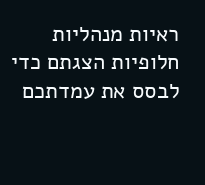ראיות מנהליות חלופיות הצגתם כדי לבסס את עמדתכם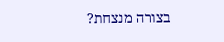בצורה מנצחת?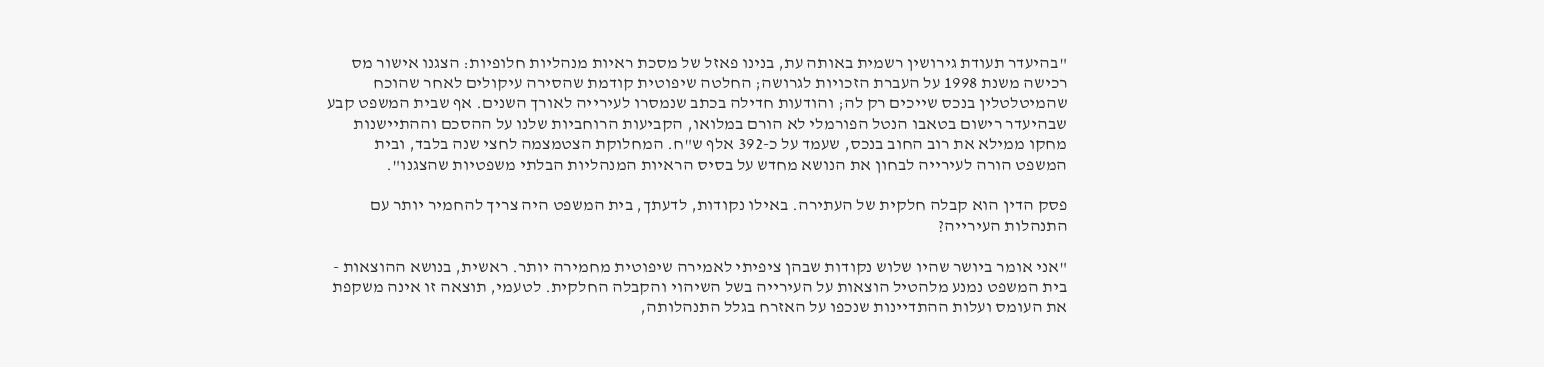"בהיעדר תעודת גירושין רשמית באותה עת, בנינו פאזל של מסכת ראיות מנהליות חלופיות: הצגנו אישור מס רכישה משנת 1998 על העברת הזכויות לגרושה; החלטה שיפוטית קודמת שהסירה עיקולים לאחר שהוכח שהמיטלטלין בנכס שייכים רק לה; והודעות חדילה בכתב שנמסרו לעירייה לאורך השנים. אף שבית המשפט קבע שבהיעדר רישום בטאבו הנטל הפורמלי לא הורם במלואו, הקביעות הרוחביות שלנו על ההסכם וההתיישנות מחקו ממילא את רוב החוב בנכס, שעמד על כ-392 אלף ש"ח. המחלוקת הצטמצמה לחצי שנה בלבד, ובית המשפט הורה לעירייה לבחון את הנושא מחדש על בסיס הראיות המנהליות הבלתי משפטיות שהצגנו".

פסק הדין הוא קבלה חלקית של העתירה. באילו נקודות, לדעתך, בית המשפט היה צריך להחמיר יותר עם התנהלות העירייה?

"אני אומר ביושר שהיו שלוש נקודות שבהן ציפיתי לאמירה שיפוטית מחמירה יותר. ראשית, בנושא ההוצאות - בית המשפט נמנע מלהטיל הוצאות על העירייה בשל השיהוי והקבלה החלקית. לטעמי, תוצאה זו אינה משקפת את העומס ועלות ההתדיינות שנכפו על האזרח בגלל התנהלותה,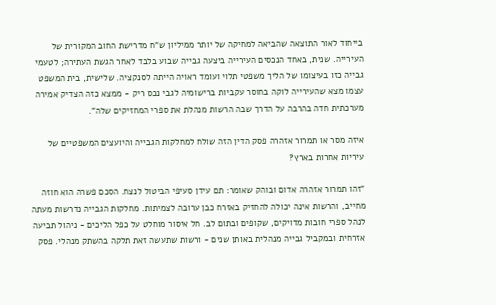בייחוד לאור התוצאה שהביאה למחיקה של יותר ממיליון ש"ח מדרישת החוב המקורית של העירייה. שנית, באחד הנכסים העירייה ביצעה גבייה שבוע בלבד לאחר הגשת העתירה; לטעמי גבייה כזו בעיצומו של הליך משפטי תלוי ועומד ראויה הייתה לסנקציה. שלישית, בית המשפט עצמו מצא שהעירייה לוקה בחוסר עקביות ברישומיה לגבי נכס ריק - ממצא כזה הצדיק אמירה מערכתית חדה בהרבה על הדרך שבה הרשות מנהלת את ספרי המחזיקים שלה".

איזה מסר או תמרור אזהרה פסק הדין הזה שולח למחלקות הגבייה והיועצים המשפטיים של עיריות אחרות בארץ?

"זהו תמרור אזהרה אדום ובוהק שאומר: תם עידן סעיפי הביטול לנצח. הסכם פשרה הוא חוזה מחייב, והרשות אינה יכולה להחזיק באזרח כבן ערובה לצמיתות. מחלקות הגבייה נדרשות מעתה לנהל ספרי חובות מדויקים, שקופים ובתום לב. חל איסור מוחלט על כפל הליכים - ניהול תביעה אזרחית ובמקביל גבייה מנהלית באותן שנים - ורשות שתעשה זאת תלקה בהשתק מנהלי. פסק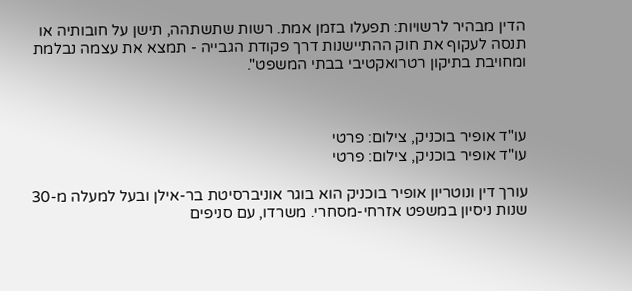הדין מבהיר לרשויות: תפעלו בזמן אמת. רשות שתשתהה, תישן על חובותיה או תנסה לעקוף את חוק ההתיישנות דרך פקודת הגבייה - תמצא את עצמה נבלמת ומחויבת בתיקון רטרואקטיבי בבתי המשפט".



עו"ד אופיר בוכניק, צילום: פרטי
עו"ד אופיר בוכניק, צילום: פרטי

עורך דין ונוטריון אופיר בוכניק הוא בוגר אוניברסיטת בר-אילן ובעל למעלה מ-30 שנות ניסיון במשפט אזרחי-מסחרי. משרדו, עם סניפים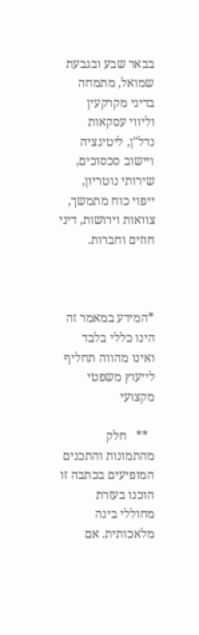בבאר שבע ובגבעת שמואל, מתמחה בדיני מקרקעין וליווי עסקאות נדל"ן, ליטיגציה ויישוב סכסוכים, שירותי נוטריון, ייפוי כוח מתמשך, צוואות וירושות, דיני חוזים וחברות.



*המידע במאמר זה הינו כללי בלבד ואינו מהווה תחליף לייעוץ משפטי מקצועי

  **   חלק מהתמונות והתכנים המופיעים בכתבה זו הוכנו בעזרת מחוללי בינה מלאכותית. אם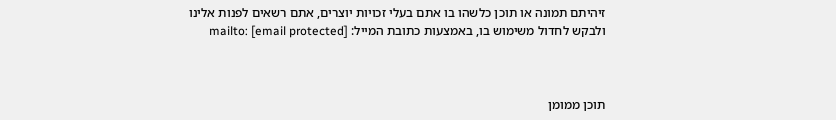זיהיתם תמונה או תוכן כלשהו בו אתם בעלי זכויות יוצרים, אתם רשאים לפנות אלינו ולבקש לחדול משימוש בו, באמצעות כתובת המייל: mailto: [email protected]



תוכן ממומן